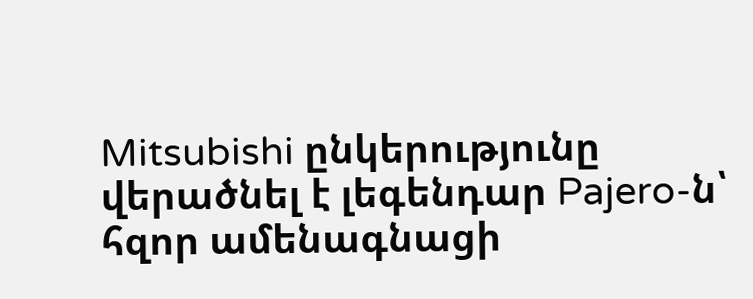Mitsubishi ընկերությունը վերածնել է լեգենդար Pajero-ն՝ հզոր ամենագնացի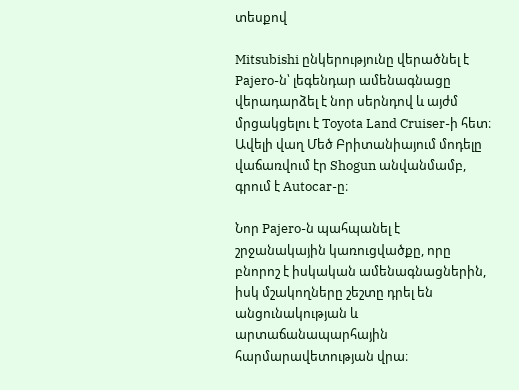տեսքով

Mitsubishi ընկերությունը վերածնել է Pajero-ն՝ լեգենդար ամենագնացը վերադարձել է նոր սերնդով և այժմ մրցակցելու է Toyota Land Cruiser-ի հետ։ Ավելի վաղ Մեծ Բրիտանիայում մոդելը վաճառվում էր Shogun անվանմամբ, գրում է Autocar-ը։

Նոր Pajero-ն պահպանել է շրջանակային կառուցվածքը, որը բնորոշ է իսկական ամենագնացներին, իսկ մշակողները շեշտը դրել են անցունակության և արտաճանապարհային հարմարավետության վրա։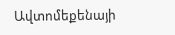Ավտոմեքենայի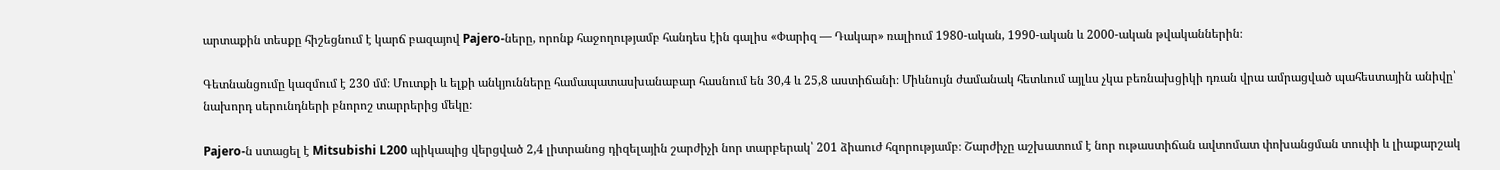արտաքին տեսքը հիշեցնում է կարճ բազայով Pajero-ները, որոնք հաջողությամբ հանդես էին գալիս «Փարիզ — Դակար» ռալիում 1980-ական, 1990-ական և 2000-ական թվականներին։

Գետնանցումը կազմում է 230 մմ։ Մուտքի և ելքի անկյունները համապատասխանաբար հասնում են 30,4 և 25,8 աստիճանի։ Միևնույն ժամանակ հետևում այլևս չկա բեռնախցիկի դռան վրա ամրացված պահեստային անիվը՝ նախորդ սերունդների բնորոշ տարրերից մեկը։

Pajero-ն ստացել է Mitsubishi L200 պիկապից վերցված 2,4 լիտրանոց դիզելային շարժիչի նոր տարբերակ՝ 201 ձիաուժ հզորությամբ։ Շարժիչը աշխատում է նոր ութաստիճան ավտոմատ փոխանցման տուփի և լիաքարշակ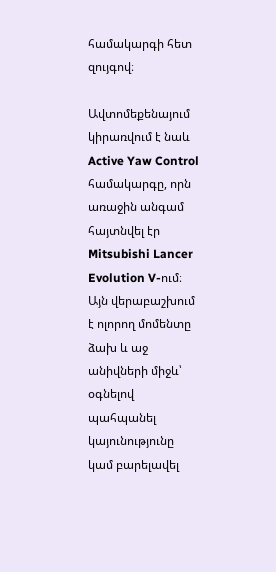համակարգի հետ զույգով։

Ավտոմեքենայում կիրառվում է նաև Active Yaw Control համակարգը, որն առաջին անգամ հայտնվել էր Mitsubishi Lancer Evolution V-ում։ Այն վերաբաշխում է ոլորող մոմենտը ձախ և աջ անիվների միջև՝ օգնելով պահպանել կայունությունը կամ բարելավել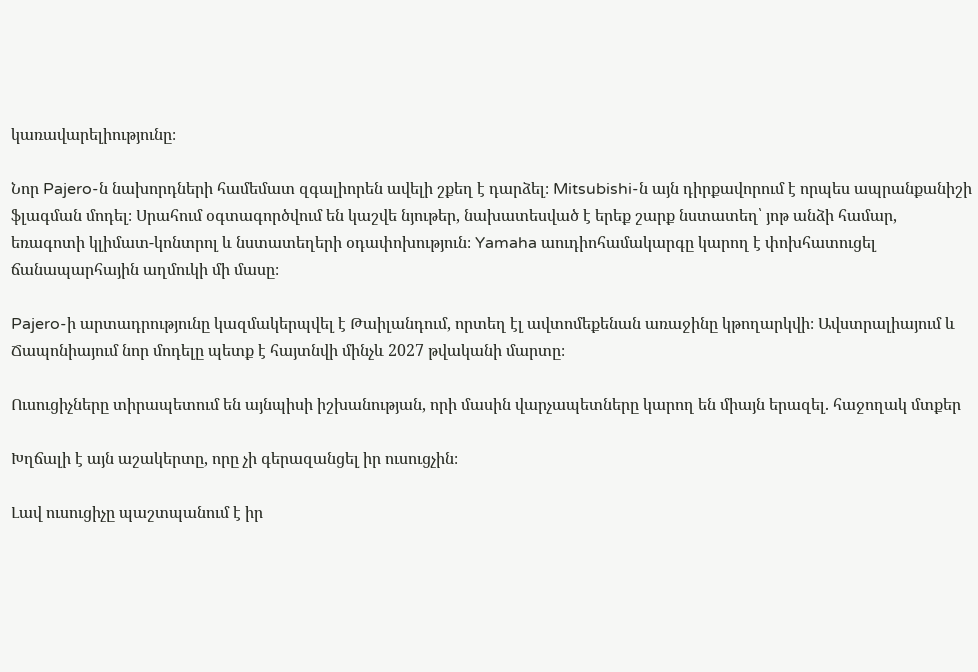կառավարելիությունը։

Նոր Pajero-ն նախորդների համեմատ զգալիորեն ավելի շքեղ է դարձել։ Mitsubishi-ն այն դիրքավորում է որպես ապրանքանիշի ֆլագման մոդել։ Սրահում օգտագործվում են կաշվե նյութեր, նախատեսված է երեք շարք նստատեղ՝ յոթ անձի համար, եռագոտի կլիմատ-կոնտրոլ և նստատեղերի օդափոխություն։ Yamaha աուդիոհամակարգը կարող է փոխհատուցել ճանապարհային աղմուկի մի մասը։

Pajero-ի արտադրությունը կազմակերպվել է Թաիլանդում, որտեղ էլ ավտոմեքենան առաջինը կթողարկվի։ Ավստրալիայում և Ճապոնիայում նոր մոդելը պետք է հայտնվի մինչև 2027 թվականի մարտը։

Ուսուցիչները տիրապետում են այնպիսի իշխանության, որի մասին վարչապետները կարող են միայն երազել. հաջողակ մտքեր

Խղճալի է այն աշակերտը, որը չի գերազանցել իր ուսուցչին։

Լավ ուսուցիչը պաշտպանում է իր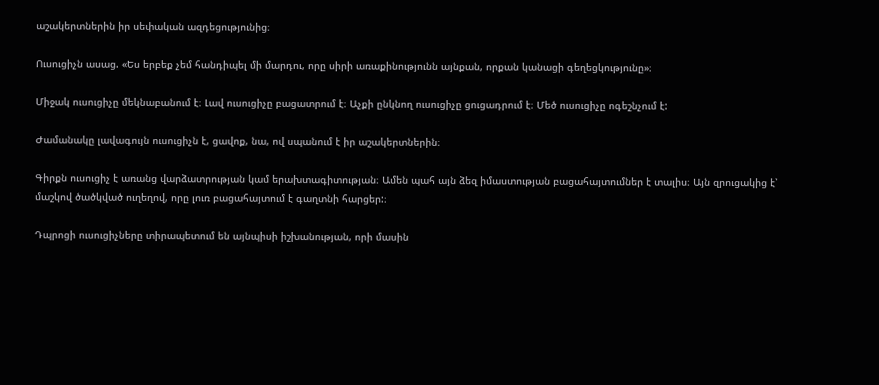աշակերտներին իր սեփական ազդեցությունից։

Ուսուցիչն ասաց. «Ես երբեք չեմ հանդիպել մի մարդու, որը սիրի առաքինությունն այնքան, որքան կանացի գեղեցկությունը»։

Միջակ ուսուցիչը մեկնաբանում է։ Լավ ուսուցիչը բացատրում է։ Աչքի ընկնող ուսուցիչը ցուցադրում է։ Մեծ ուսուցիչը ոգեշնչում է:

Ժամանակը լավագույն ուսուցիչն է, ցավոք, նա, ով սպանում է իր աշակերտներին։

Գիրքն ուսուցիչ է առանց վարձատրության կամ երախտագիտության։ Ամեն պահ այն ձեզ իմաստության բացահայտումներ է տալիս։ Այն զրուցակից է՝ մաշկով ծածկված ուղեղով, որը լուռ բացահայտում է գաղտնի հարցեր:։

Դպրոցի ուսուցիչները տիրապետում են այնպիսի իշխանության, որի մասին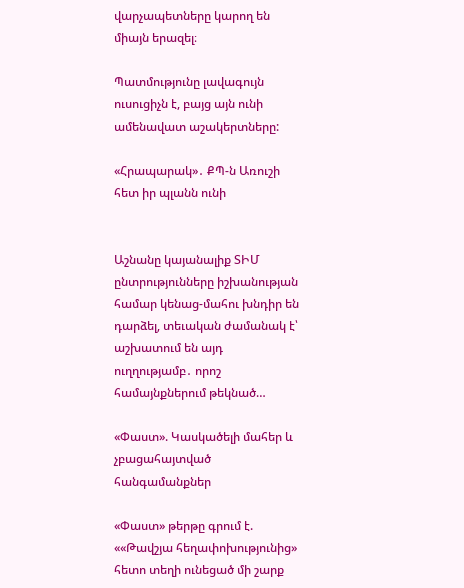վարչապետները կարող են միայն երազել։

Պատմությունը լավագույն ուսուցիչն է, բայց այն ունի ամենավատ աշակերտները:

«Հրապարակ»․ ՔՊ-ն Առուշի հետ իր պլանն ունի


Աշնանը կայանալիք ՏԻՄ ընտրությունները իշխանության համար կենաց-մահու խնդիր են դարձել, տեւական ժամանակ է՝ աշխատում են այդ ուղղությամբ․ որոշ համայնքներում թեկնած…

«Փաստ». Կասկածելի մահեր և չբացահայտված հանգամանքներ

«Փաստ» թերթը գրում է. ««Թավշյա հեղափոխությունից» հետո տեղի ունեցած մի շարք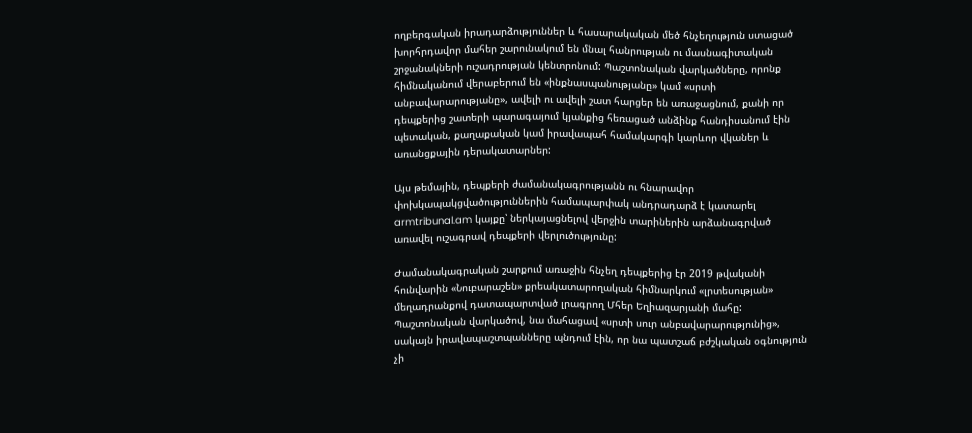ողբերգական իրադարձություններ և հասարակական մեծ հնչեղություն ստացած խորհրդավոր մահեր շարունակում են մնալ հանրության ու մասնագիտական շրջանակների ուշադրության կենտրոնում: Պաշտոնական վարկածները, որոնք հիմնականում վերաբերում են «ինքնասպանությանը» կամ «սրտի անբավարարությանը», ավելի ու ավելի շատ հարցեր են առաջացնում, քանի որ դեպքերից շատերի պարագայում կյանքից հեռացած անձինք հանդիսանում էին պետական, քաղաքական կամ իրավապահ համակարգի կարևոր վկաներ և առանցքային դերակատարներ:

Այս թեմային, դեպքերի ժամանակագրությանն ու հնարավոր փոխկապակցվածություններին համապարփակ անդրադարձ է կատարել armtribunal.am կայքը՝ ներկայացնելով վերջին տարիներին արձանագրված առավել ուշագրավ դեպքերի վերլուծությունը:

Ժամանակագրական շարքում առաջին հնչեղ դեպքերից էր 2019 թվականի հունվարին «Նուբարաշեն» քրեակատարողական հիմնարկում «լրտեսության» մեղադրանքով դատապարտված լրագրող Մհեր Եղիազարյանի մահը: Պաշտոնական վարկածով, նա մահացավ «սրտի սուր անբավարարությունից», սակայն իրավապաշտպանները պնդում էին, որ նա պատշաճ բժշկական օգնություն չի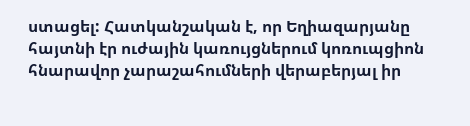ստացել: Հատկանշական է, որ Եղիազարյանը հայտնի էր ուժային կառույցներում կոռուպցիոն հնարավոր չարաշահումների վերաբերյալ իր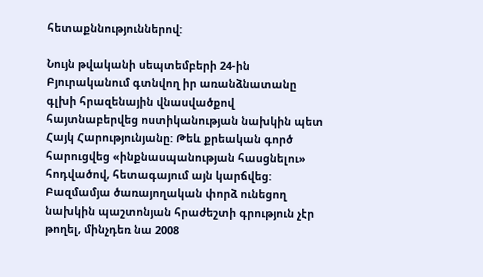հետաքննություններով:

Նույն թվականի սեպտեմբերի 24-ին Բյուրականում գտնվող իր առանձնատանը գլխի հրազենային վնասվածքով հայտնաբերվեց ոստիկանության նախկին պետ Հայկ Հարությունյանը: Թեև քրեական գործ հարուցվեց «ինքնասպանության հասցնելու» հոդվածով, հետագայում այն կարճվեց: Բազմամյա ծառայողական փորձ ունեցող նախկին պաշտոնյան հրաժեշտի գրություն չէր թողել, մինչդեռ նա 2008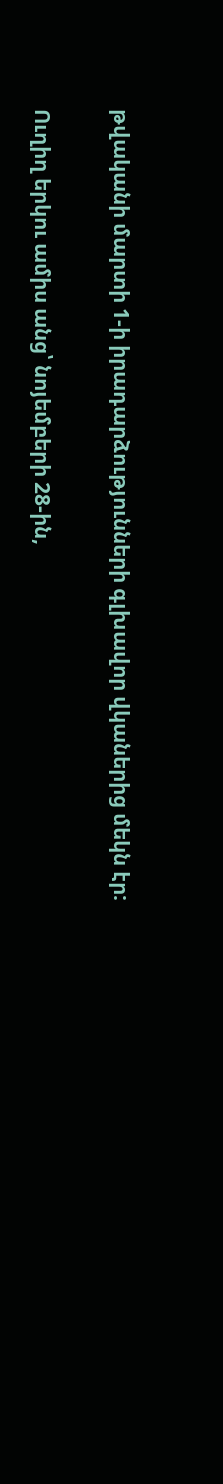թվականի մարտի 1-ի իրադարձությունների գլխավոր վկաներից մեկն էր:

Ուղիղ երկու ամիս անց՝ նոյեմբերի 28-ին,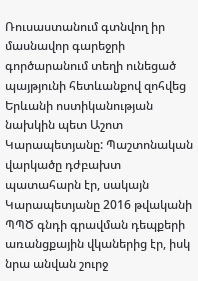Ռուսաստանում գտնվող իր մասնավոր գարեջրի գործարանում տեղի ունեցած պայթյունի հետևանքով զոհվեց Երևանի ոստիկանության նախկին պետ Աշոտ Կարապետյանը: Պաշտոնական վարկածը դժբախտ պատահարն էր, սակայն Կարապետյանը 2016 թվականի ՊՊԾ գնդի գրավման դեպքերի առանցքային վկաներից էր, իսկ նրա անվան շուրջ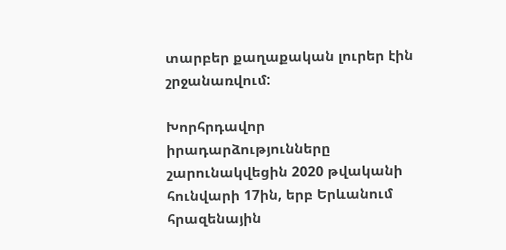տարբեր քաղաքական լուրեր էին շրջանառվում:

Խորհրդավոր իրադարձությունները շարունակվեցին 2020 թվականի հունվարի 17ին, երբ Երևանում հրազենային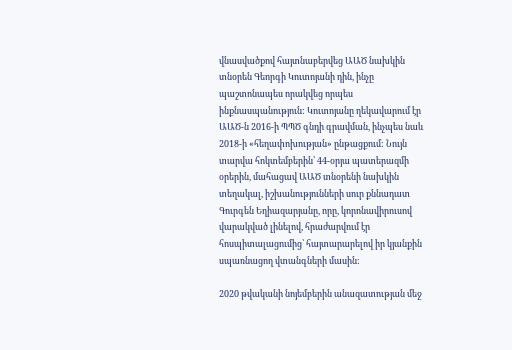վնասվածքով հայտնաբերվեց ԱԱԾ նախկին տնօրեն Գեորգի Կուտոյանի դին, ինչը պաշտոնապես որակվեց որպես ինքնասպանություն: Կուտոյանը ղեկավարում էր ԱԱԾ-ն 2016-ի ՊՊԾ գնդի գրավման, ինչպես նաև 2018-ի «հեղափոխության» ընթացքում: Նույն տարվա հոկտեմբերին՝ 44-օրյա պատերազմի օրերին, մահացավ ԱԱԾ տնօրենի նախկին տեղակալ, իշխանությունների սուր քննադատ Գուրգեն Եղիազարյանը, որը, կորոնավիրուսով վարակված լինելով, հրաժարվում էր հոսպիտալացումից՝ հայտարարելով իր կյանքին սպառնացող վտանգների մասին:

2020 թվականի նոյեմբերին անազատության մեջ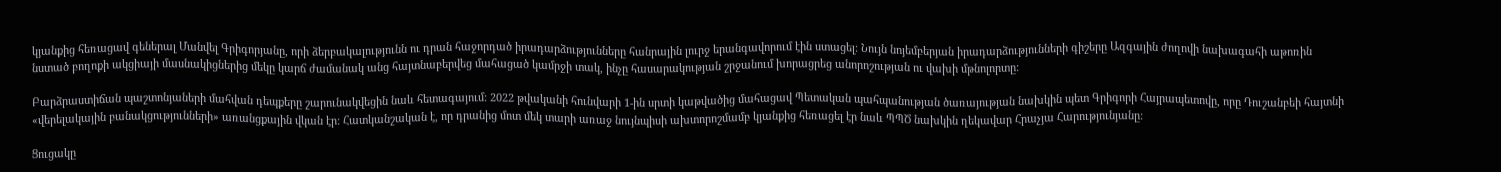կյանքից հեռացավ գեներալ Մանվել Գրիգորյանը, որի ձերբակալությունն ու դրան հաջորդած իրադարձությունները հանրային լուրջ երանգավորում էին ստացել: Նույն նոյեմբերյան իրադարձությունների գիշերը Ազգային ժողովի նախագահի աթոռին նստած բողոքի ակցիայի մասնակիցներից մեկը կարճ ժամանակ անց հայտնաբերվեց մահացած կամրջի տակ, ինչը հասարակության շրջանում խորացրեց անորոշության ու վախի մթնոլորտը:

Բարձրաստիճան պաշտոնյաների մահվան դեպքերը շարունակվեցին նաև հետագայում: 2022 թվականի հունվարի 1-ին սրտի կաթվածից մահացավ Պետական պահպանության ծառայության նախկին պետ Գրիգորի Հայրապետովը, որը Դուշանբեի հայտնի «վերելակային բանակցությունների» առանցքային վկան էր: Հատկանշական է, որ դրանից մոտ մեկ տարի առաջ նույնպիսի ախտորոշմամբ կյանքից հեռացել էր նաև ՊՊԾ նախկին ղեկավար Հրաչյա Հարությունյանը:

Ցուցակը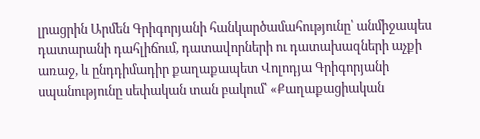լրացրին Արմեն Գրիգորյանի հանկարծամահությունը՝ անմիջապես դատարանի դահլիճում, դատավորների ու դատախազների աչքի առաջ, և ընդդիմադիր քաղաքապետ Վոլոդյա Գրիգորյանի սպանությունը սեփական տան բակում՝ «Քաղաքացիական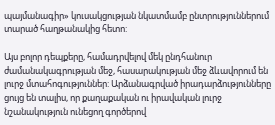պայմանագիր» կուսակցության նկատմամբ ընտրություններում տարած հաղթանակից հետո:

Այս բոլոր դեպքերը, համադրվելով մեկ ընդհանուր ժամանակագրության մեջ, հասարակության մեջ ձևավորում են լուրջ մտահոգություններ: Արձանագրված իրադարձությունները ցույց են տալիս, որ քաղաքական ու իրավական լուրջ նշանակություն ունեցող գործերով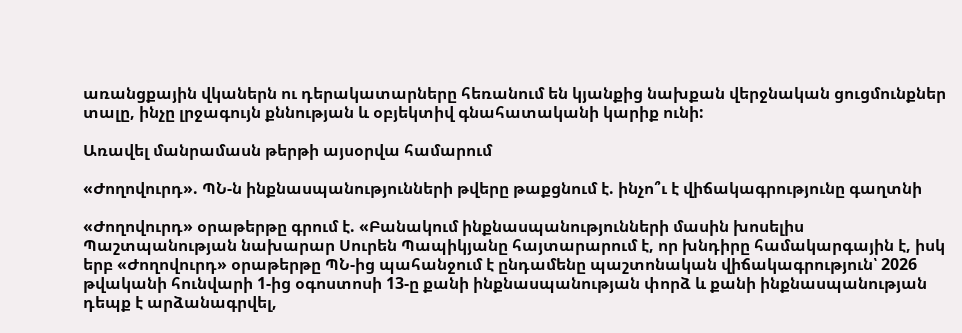առանցքային վկաներն ու դերակատարները հեռանում են կյանքից նախքան վերջնական ցուցմունքներ տալը, ինչը լրջագույն քննության և օբյեկտիվ գնահատականի կարիք ունի:

Առավել մանրամասն թերթի այսօրվա համարում

«Ժողովուրդ». ՊՆ-ն ինքնասպանությունների թվերը թաքցնում է. ինչո՞ւ է վիճակագրությունը գաղտնի

«Ժողովուրդ» օրաթերթը գրում է. «Բանակում ինքնասպանությունների մասին խոսելիս Պաշտպանության նախարար Սուրեն Պապիկյանը հայտարարում է, որ խնդիրը համակարգային է, իսկ երբ «Ժողովուրդ» օրաթերթը ՊՆ-ից պահանջում է ընդամենը պաշտոնական վիճակագրություն՝ 2026 թվականի հունվարի 1-ից օգոստոսի 13-ը քանի ինքնասպանության փորձ և քանի ինքնասպանության դեպք է արձանագրվել,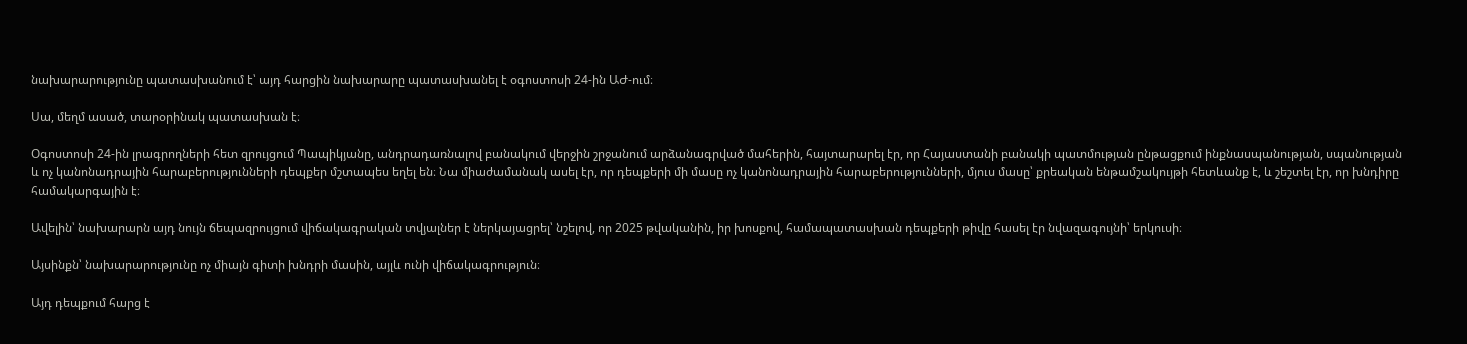նախարարությունը պատասխանում է՝ այդ հարցին նախարարը պատասխանել է օգոստոսի 24-ին ԱԺ-ում։

Սա, մեղմ ասած, տարօրինակ պատասխան է։

Օգոստոսի 24-ին լրագրողների հետ զրույցում Պապիկյանը, անդրադառնալով բանակում վերջին շրջանում արձանագրված մահերին, հայտարարել էր, որ Հայաստանի բանակի պատմության ընթացքում ինքնասպանության, սպանության և ոչ կանոնադրային հարաբերությունների դեպքեր մշտապես եղել են։ Նա միաժամանակ ասել էր, որ դեպքերի մի մասը ոչ կանոնադրային հարաբերությունների, մյուս մասը՝ քրեական ենթամշակույթի հետևանք է, և շեշտել էր, որ խնդիրը համակարգային է։

Ավելին՝ նախարարն այդ նույն ճեպազրույցում վիճակագրական տվյալներ է ներկայացրել՝ նշելով, որ 2025 թվականին, իր խոսքով, համապատասխան դեպքերի թիվը հասել էր նվազագույնի՝ երկուսի։

Այսինքն՝ նախարարությունը ոչ միայն գիտի խնդրի մասին, այլև ունի վիճակագրություն։

Այդ դեպքում հարց է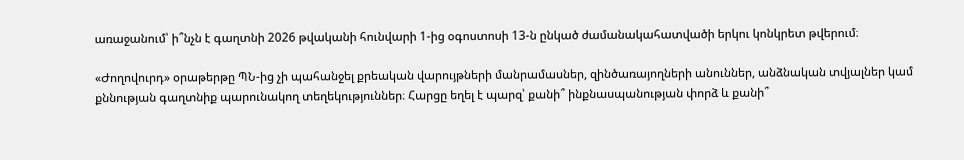առաջանում՝ ի՞նչն է գաղտնի 2026 թվականի հունվարի 1-ից օգոստոսի 13-ն ընկած ժամանակահատվածի երկու կոնկրետ թվերում։

«Ժողովուրդ» օրաթերթը ՊՆ-ից չի պահանջել քրեական վարույթների մանրամասներ, զինծառայողների անուններ, անձնական տվյալներ կամ քննության գաղտնիք պարունակող տեղեկություններ։ Հարցը եղել է պարզ՝ քանի՞ ինքնասպանության փորձ և քանի՞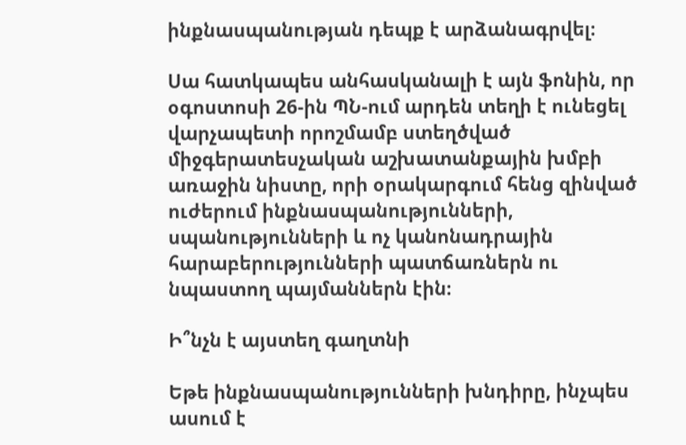ինքնասպանության դեպք է արձանագրվել։

Սա հատկապես անհասկանալի է այն ֆոնին, որ օգոստոսի 26-ին ՊՆ-ում արդեն տեղի է ունեցել վարչապետի որոշմամբ ստեղծված միջգերատեսչական աշխատանքային խմբի առաջին նիստը, որի օրակարգում հենց զինված ուժերում ինքնասպանությունների, սպանությունների և ոչ կանոնադրային հարաբերությունների պատճառներն ու նպաստող պայմաններն էին։

Ի՞նչն է այստեղ գաղտնի

Եթե ինքնասպանությունների խնդիրը, ինչպես ասում է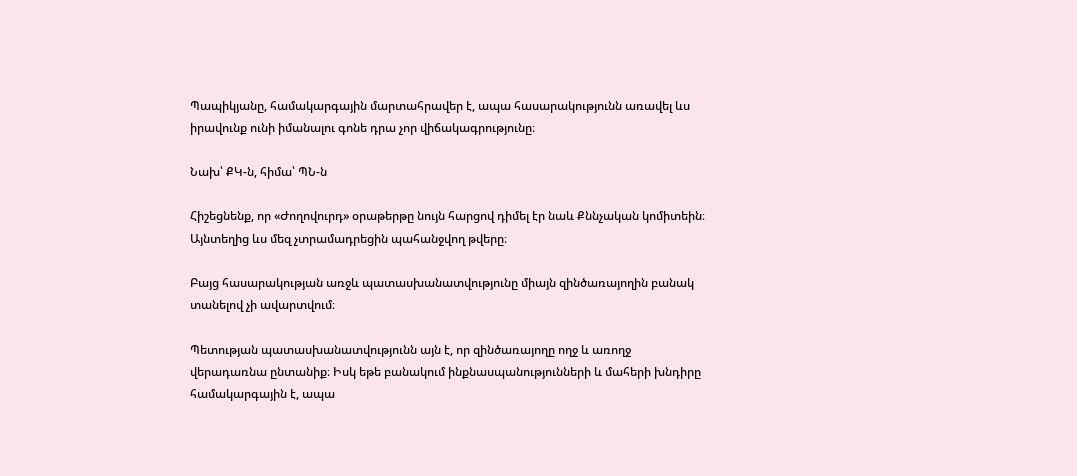Պապիկյանը, համակարգային մարտահրավեր է, ապա հասարակությունն առավել ևս իրավունք ունի իմանալու գոնե դրա չոր վիճակագրությունը։

Նախ՝ ՔԿ-ն, հիմա՝ ՊՆ-ն

Հիշեցնենք, որ «Ժողովուրդ» օրաթերթը նույն հարցով դիմել էր նաև Քննչական կոմիտեին։ Այնտեղից ևս մեզ չտրամադրեցին պահանջվող թվերը։

Բայց հասարակության առջև պատասխանատվությունը միայն զինծառայողին բանակ տանելով չի ավարտվում։

Պետության պատասխանատվությունն այն է, որ զինծառայողը ողջ և առողջ վերադառնա ընտանիք։ Իսկ եթե բանակում ինքնասպանությունների և մահերի խնդիրը համակարգային է, ապա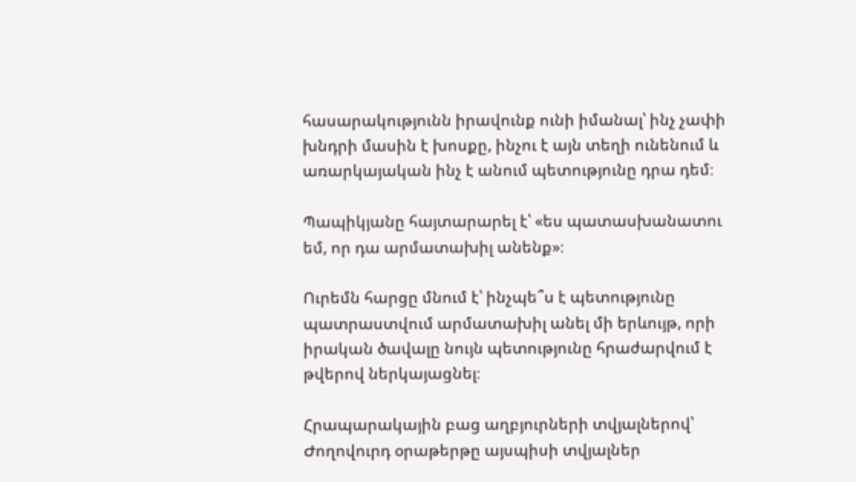հասարակությունն իրավունք ունի իմանալ՝ ինչ չափի խնդրի մասին է խոսքը, ինչու է այն տեղի ունենում և առարկայական ինչ է անում պետությունը դրա դեմ։

Պապիկյանը հայտարարել է՝ «ես պատասխանատու եմ, որ դա արմատախիլ անենք»։

Ուրեմն հարցը մնում է՝ ինչպե՞ս է պետությունը պատրաստվում արմատախիլ անել մի երևույթ, որի իրական ծավալը նույն պետությունը հրաժարվում է թվերով ներկայացնել։

Հրապարակային բաց աղբյուրների տվյալներով՝ Ժողովուրդ օրաթերթը այսպիսի տվյալներ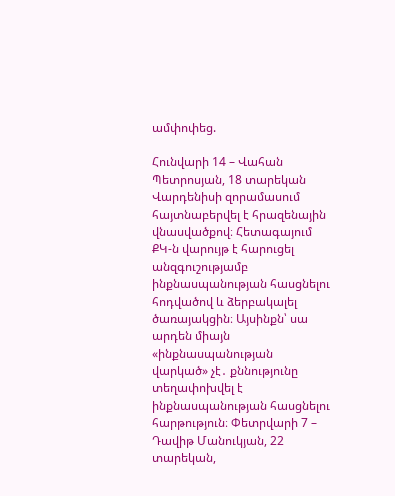ամփոփեց.

Հունվարի 14 – Վահան Պետրոսյան, 18 տարեկան Վարդենիսի զորամասում հայտնաբերվել է հրազենային վնասվածքով։ Հետագայում ՔԿ-ն վարույթ է հարուցել անզգուշությամբ ինքնասպանության հասցնելու հոդվածով և ձերբակալել ծառայակցին։ Այսինքն՝ սա արդեն միայն «ինքնասպանության վարկած» չէ․ քննությունը տեղափոխվել է ինքնասպանության հասցնելու հարթություն։ Փետրվարի 7 – Դավիթ Մանուկյան, 22 տարեկան,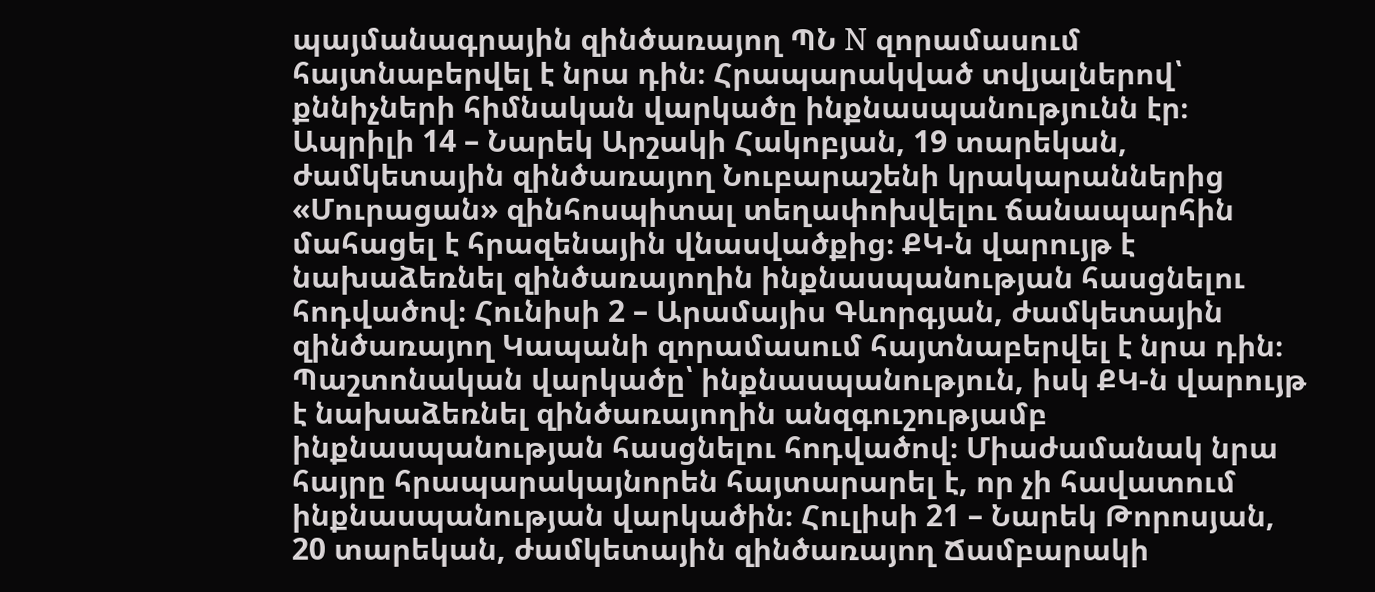պայմանագրային զինծառայող ՊՆ N զորամասում հայտնաբերվել է նրա դին։ Հրապարակված տվյալներով՝ քննիչների հիմնական վարկածը ինքնասպանությունն էր։ Ապրիլի 14 – Նարեկ Արշակի Հակոբյան, 19 տարեկան, ժամկետային զինծառայող Նուբարաշենի կրակարաններից «Մուրացան» զինհոսպիտալ տեղափոխվելու ճանապարհին մահացել է հրազենային վնասվածքից։ ՔԿ-ն վարույթ է նախաձեռնել զինծառայողին ինքնասպանության հասցնելու հոդվածով։ Հունիսի 2 – Արամայիս Գևորգյան, ժամկետային զինծառայող Կապանի զորամասում հայտնաբերվել է նրա դին։ Պաշտոնական վարկածը՝ ինքնասպանություն, իսկ ՔԿ-ն վարույթ է նախաձեռնել զինծառայողին անզգուշությամբ ինքնասպանության հասցնելու հոդվածով։ Միաժամանակ նրա հայրը հրապարակայնորեն հայտարարել է, որ չի հավատում ինքնասպանության վարկածին։ Հուլիսի 21 – Նարեկ Թորոսյան, 20 տարեկան, ժամկետային զինծառայող Ճամբարակի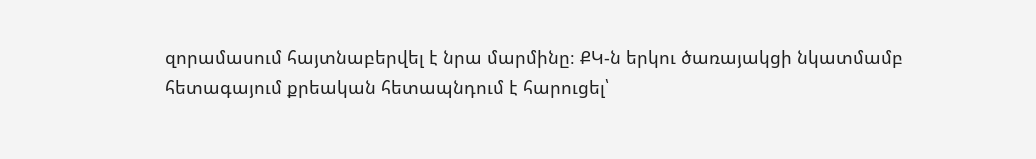զորամասում հայտնաբերվել է նրա մարմինը։ ՔԿ-ն երկու ծառայակցի նկատմամբ հետագայում քրեական հետապնդում է հարուցել՝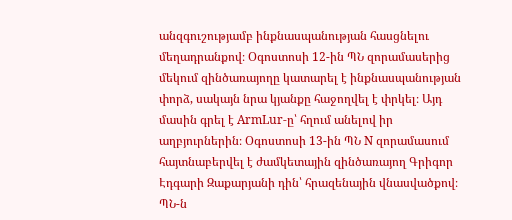անզգուշությամբ ինքնասպանության հասցնելու մեղադրանքով։ Օգոստոսի 12-ին ՊՆ զորամասերից մեկում զինծառայողը կատարել է ինքնասպանության փորձ, սակայն նրա կյանքը հաջողվել է փրկել։ Այդ մասին գրել է ArmLur-ը՝ հղում անելով իր աղբյուրներին։ Օգոստոսի 13-ին ՊՆ N զորամասում հայտնաբերվել է ժամկետային զինծառայող Գրիգոր Էդգարի Զաքարյանի դին՝ հրազենային վնասվածքով։ ՊՆ-ն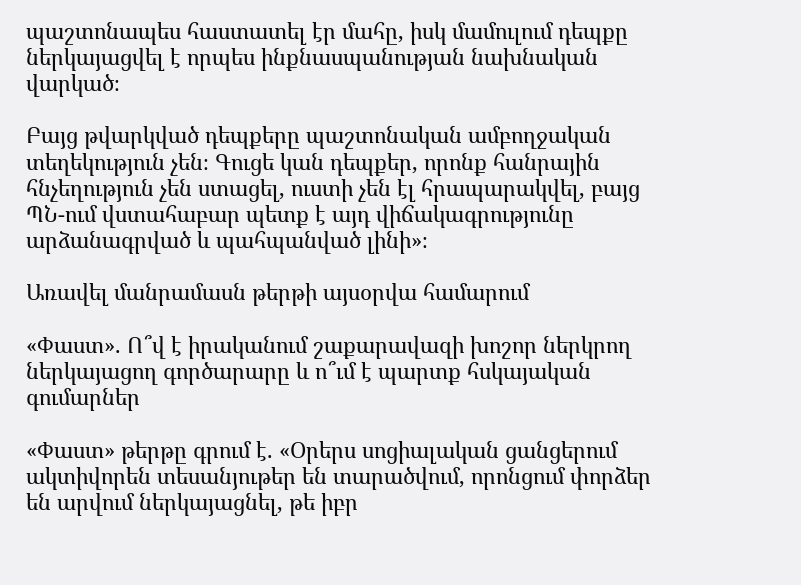պաշտոնապես հաստատել էր մահը, իսկ մամուլում դեպքը ներկայացվել է որպես ինքնասպանության նախնական վարկած։

Բայց թվարկված դեպքերը պաշտոնական ամբողջական տեղեկություն չեն։ Գուցե կան դեպքեր, որոնք հանրային հնչեղություն չեն ստացել, ուստի չեն էլ հրապարակվել, բայց ՊՆ-ում վստահաբար պետք է այդ վիճակագրությունը արձանագրված և պահպանված լինի»։

Առավել մանրամասն թերթի այսօրվա համարում

«Փաստ». Ո՞վ է իրականում շաքարավազի խոշոր ներկրող ներկայացող գործարարը և ո՞ւմ է պարտք հսկայական գումարներ

«Փաստ» թերթը գրում է. «Օրերս սոցիալական ցանցերում ակտիվորեն տեսանյութեր են տարածվում, որոնցում փորձեր են արվում ներկայացնել, թե իբր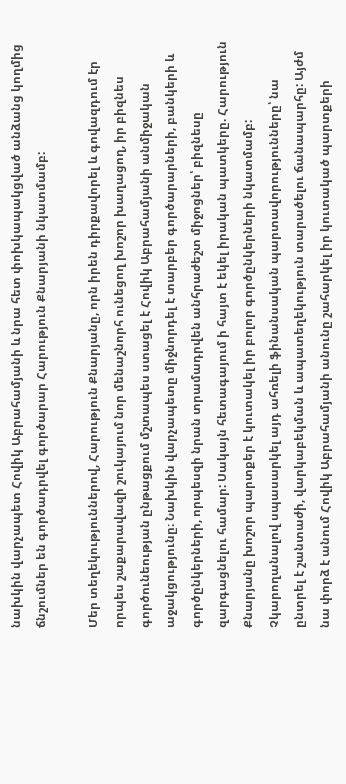նախկին վարչապետ Հովիկ Աբրահամյանի և նրա հետ փոխկապակցված անձանց կողմից ճնշումներ են գործադրվել գործարար Հարություն Քնարյանի նկատմամբ:

Մեր տեղեկություններով, Հարություն Քնարյանը, որն իրեն դիրքավորել և գովազդում էր որպես շաքարավազի շուկայում նոր մենաշնորհ ունեցող խոշոր խաղացող, իր բիզնես գործունեության ընթացքում մշտապես ստացել է Հովիկ Աբրահամյանի անմիջական աջակցությունը։ Նախկին վարչապետը միջնորդել է տարբեր գործարարների, բանկերի և գործընկերների, որպեսզի նրան տրամադրվեն անհրաժեշտ միջոցներ՝ բիզնեսը զարգացնելու համար: Սակայն հետագայում ի հայտ է եկել իրական պատկերը. Հարություն Քնարյանը խոշոր պարտքեր է կուտակել իր բոլոր գործընկերների նկատմամբ: Չկարողանալով սպասարկել այդ ահռելի ֆինանսական պարտավորությունները՝ նա ընտրել է շանտաժի, վարկաբեկման և ապատեղեկություն տարածելու ճանապարհը: Այժմ նա փորձ է անում Հովիկ Աբրահամյանի անունը շահարկել իր կուտակած պարտքերի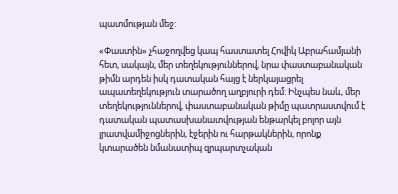պատմության մեջ:

«Փաստին» չհաջողվեց կապ հաստատել Հովիկ Աբրահամյանի հետ, սակայն, մեր տեղեկություններով, նրա փաստաբանական թիմն արդեն իսկ դատական հայց է ներկայացրել ապատեղեկություն տարածող աղբյուրի դեմ: Ինչպես նաև, մեր տեղեկություններով, փաստաբանական թիմը պատրաստվում է դատական պատասխանատվության ենթարկել բոլոր այն լրատվամիջոցներին, էջերին ու հարթակներին, որոնք կտարածեն նմանատիպ զրպարտչական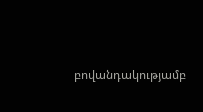բովանդակությամբ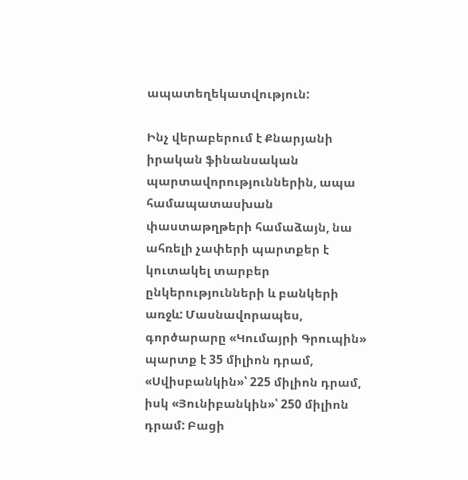ապատեղեկատվություն:

Ինչ վերաբերում է Քնարյանի իրական ֆինանսական պարտավորություններին, ապա համապատասխան փաստաթղթերի համաձայն, նա ահռելի չափերի պարտքեր է կուտակել տարբեր ընկերությունների և բանկերի առջև: Մասնավորապես, գործարարը «Կումայրի Գրուպին» պարտք է 35 միլիոն դրամ, «Սվիսբանկին»՝ 225 միլիոն դրամ, իսկ «Յունիբանկին»՝ 250 միլիոն դրամ: Բացի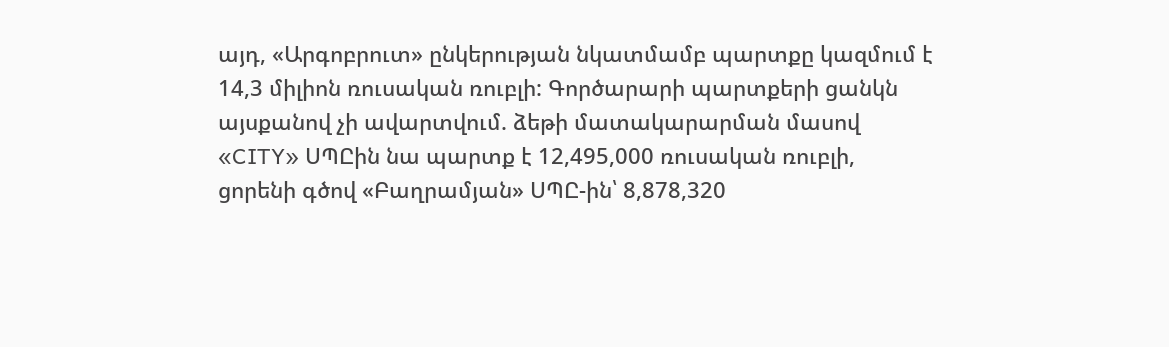այդ, «Արգոբրուտ» ընկերության նկատմամբ պարտքը կազմում է 14,3 միլիոն ռուսական ռուբլի: Գործարարի պարտքերի ցանկն այսքանով չի ավարտվում. ձեթի մատակարարման մասով «CITY» ՍՊԸին նա պարտք է 12,495,000 ռուսական ռուբլի, ցորենի գծով «Բաղրամյան» ՍՊԸ-ին՝ 8,878,320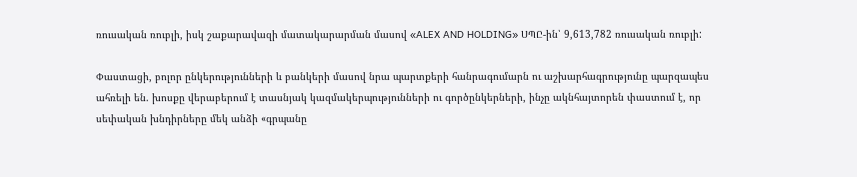ռուսական ռուբլի, իսկ շաքարավազի մատակարարման մասով «ALEX AND HOLDING» ՍՊԸ-ին՝ 9,613,782 ռուսական ռուբլի:

Փաստացի, բոլոր ընկերությունների և բանկերի մասով նրա պարտքերի հանրագումարն ու աշխարհագրությունը պարզապես ահռելի են. խոսքը վերաբերում է տասնյակ կազմակերպությունների ու գործընկերների, ինչը ակնհայտորեն փաստում է, որ սեփական խնդիրները մեկ անձի «գրպանը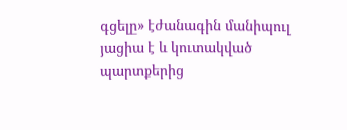գցելը» էժանագին մանիպուլ յացիա է և կուտակված պարտքերից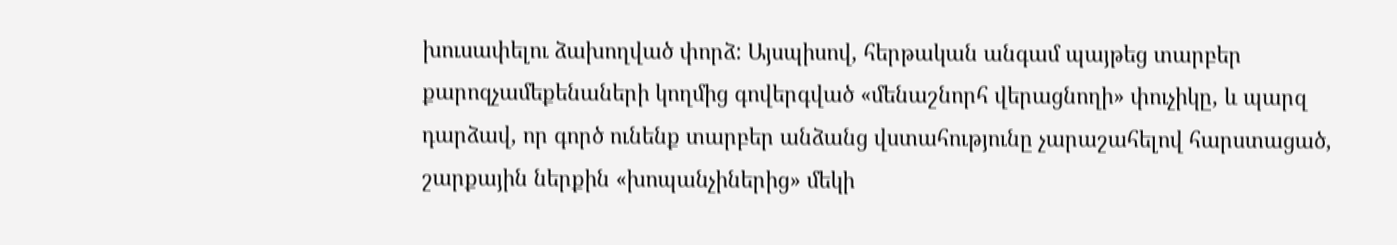խուսափելու ձախողված փորձ: Այսպիսով, հերթական անգամ պայթեց տարբեր քարոզչամեքենաների կողմից գովերգված «մենաշնորհ վերացնողի» փուչիկը, և պարզ դարձավ, որ գործ ունենք տարբեր անձանց վստահությունը չարաշահելով հարստացած, շարքային ներքին «խոպանչիներից» մեկի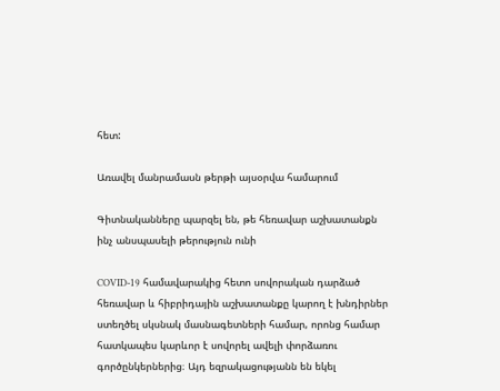հետ:

Առավել մանրամասն թերթի այսօրվա համարում

Գիտնականները պարզել են, թե հեռավար աշխատանքն ինչ անսպասելի թերություն ունի

COVID-19 համավարակից հետո սովորական դարձած հեռավար և հիբրիդային աշխատանքը կարող է խնդիրներ ստեղծել սկսնակ մասնագետների համար, որոնց համար հատկապես կարևոր է սովորել ավելի փորձառու գործընկերներից։ Այդ եզրակացությանն են եկել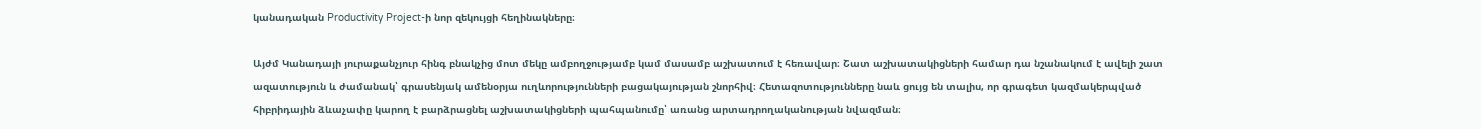կանադական Productivity Project-ի նոր զեկույցի հեղինակները։

Այժմ Կանադայի յուրաքանչյուր հինգ բնակչից մոտ մեկը ամբողջությամբ կամ մասամբ աշխատում է հեռավար։ Շատ աշխատակիցների համար դա նշանակում է ավելի շատ ազատություն և ժամանակ՝ գրասենյակ ամենօրյա ուղևորությունների բացակայության շնորհիվ։ Հետազոտությունները նաև ցույց են տալիս, որ գրագետ կազմակերպված հիբրիդային ձևաչափը կարող է բարձրացնել աշխատակիցների պահպանումը՝ առանց արտադրողականության նվազման։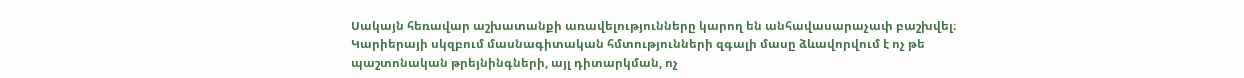Սակայն հեռավար աշխատանքի առավելությունները կարող են անհավասարաչափ բաշխվել։ Կարիերայի սկզբում մասնագիտական հմտությունների զգալի մասը ձևավորվում է ոչ թե պաշտոնական թրեյնինգների, այլ դիտարկման, ոչ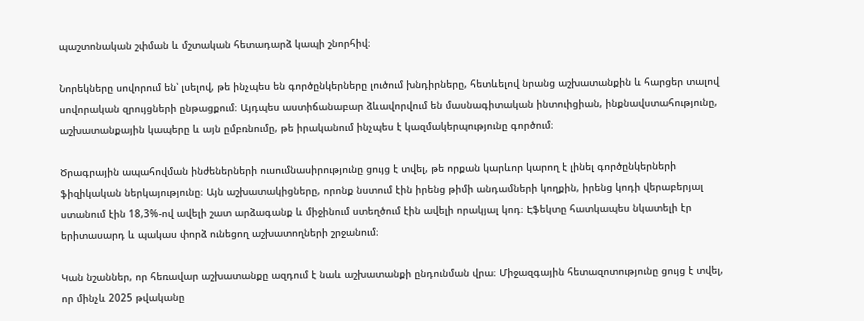պաշտոնական շփման և մշտական հետադարձ կապի շնորհիվ։

Նորեկները սովորում են՝ լսելով, թե ինչպես են գործընկերները լուծում խնդիրները, հետևելով նրանց աշխատանքին և հարցեր տալով սովորական զրույցների ընթացքում։ Այդպես աստիճանաբար ձևավորվում են մասնագիտական ինտուիցիան, ինքնավստահությունը, աշխատանքային կապերը և այն ըմբռնումը, թե իրականում ինչպես է կազմակերպությունը գործում։

Ծրագրային ապահովման ինժեներների ուսումնասիրությունը ցույց է տվել, թե որքան կարևոր կարող է լինել գործընկերների ֆիզիկական ներկայությունը։ Այն աշխատակիցները, որոնք նստում էին իրենց թիմի անդամների կողքին, իրենց կոդի վերաբերյալ ստանում էին 18,3%-ով ավելի շատ արձագանք և միջինում ստեղծում էին ավելի որակյալ կոդ։ Էֆեկտը հատկապես նկատելի էր երիտասարդ և պակաս փորձ ունեցող աշխատողների շրջանում։

Կան նշաններ, որ հեռավար աշխատանքը ազդում է նաև աշխատանքի ընդունման վրա։ Միջազգային հետազոտությունը ցույց է տվել, որ մինչև 2025 թվականը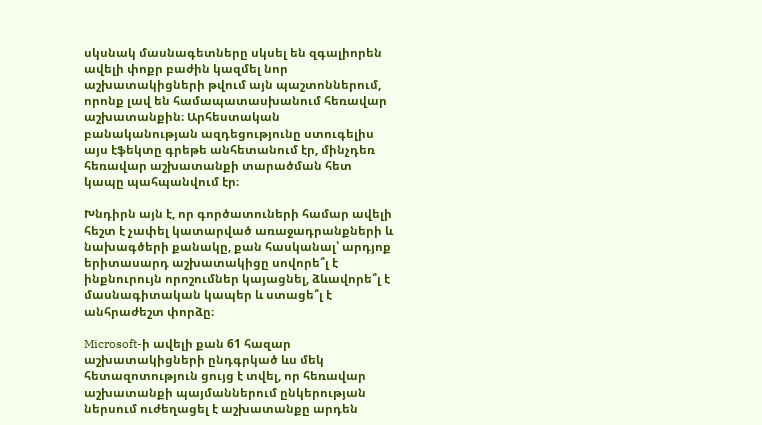սկսնակ մասնագետները սկսել են զգալիորեն ավելի փոքր բաժին կազմել նոր աշխատակիցների թվում այն պաշտոններում, որոնք լավ են համապատասխանում հեռավար աշխատանքին։ Արհեստական բանականության ազդեցությունը ստուգելիս այս էֆեկտը գրեթե անհետանում էր, մինչդեռ հեռավար աշխատանքի տարածման հետ կապը պահպանվում էր։

Խնդիրն այն է, որ գործատուների համար ավելի հեշտ է չափել կատարված առաջադրանքների և նախագծերի քանակը, քան հասկանալ՝ արդյոք երիտասարդ աշխատակիցը սովորե՞լ է ինքնուրույն որոշումներ կայացնել, ձևավորե՞լ է մասնագիտական կապեր և ստացե՞լ է անհրաժեշտ փորձը։

Microsoft-ի ավելի քան 61 հազար աշխատակիցների ընդգրկած ևս մեկ հետազոտություն ցույց է տվել, որ հեռավար աշխատանքի պայմաններում ընկերության ներսում ուժեղացել է աշխատանքը արդեն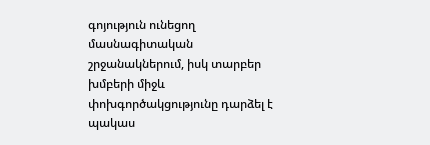գոյություն ունեցող մասնագիտական շրջանակներում, իսկ տարբեր խմբերի միջև փոխգործակցությունը դարձել է պակաս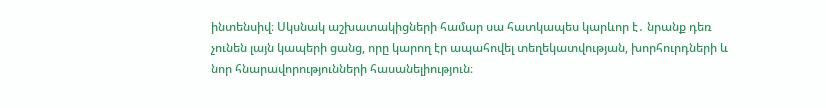ինտենսիվ։ Սկսնակ աշխատակիցների համար սա հատկապես կարևոր է․ նրանք դեռ չունեն լայն կապերի ցանց, որը կարող էր ապահովել տեղեկատվության, խորհուրդների և նոր հնարավորությունների հասանելիություն։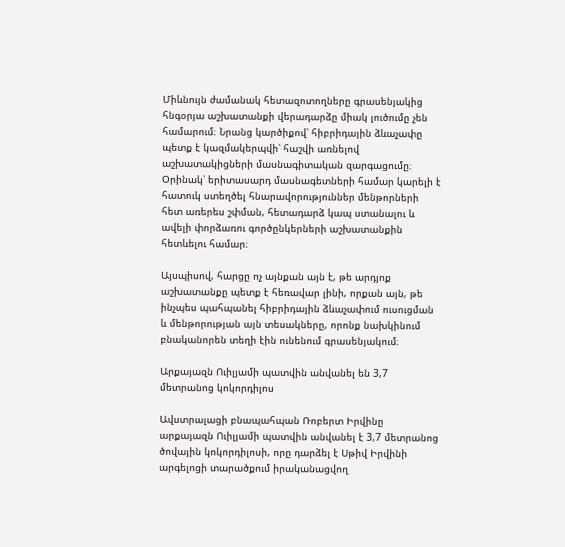Միևնույն ժամանակ հետազոտողները գրասենյակից հնգօրյա աշխատանքի վերադարձը միակ լուծումը չեն համարում։ Նրանց կարծիքով՝ հիբրիդային ձևաչափը պետք է կազմակերպվի՝ հաշվի առնելով աշխատակիցների մասնագիտական զարգացումը։ Օրինակ՝ երիտասարդ մասնագետների համար կարելի է հատուկ ստեղծել հնարավորություններ մենթորների հետ առերես շփման, հետադարձ կապ ստանալու և ավելի փորձառու գործընկերների աշխատանքին հետևելու համար։

Այսպիսով, հարցը ոչ այնքան այն է, թե արդյոք աշխատանքը պետք է հեռավար լինի, որքան այն, թե ինչպես պահպանել հիբրիդային ձևաչափում ուսուցման և մենթորության այն տեսակները, որոնք նախկինում բնականորեն տեղի էին ունենում գրասենյակում։

Արքայազն Ուիլյամի պատվին անվանել են 3,7 մետրանոց կոկորդիլոս

Ավստրալացի բնապահպան Ռոբերտ Իրվինը արքայազն Ուիլյամի պատվին անվանել է 3,7 մետրանոց ծովային կոկորդիլոսի, որը դարձել է Սթիվ Իրվինի արգելոցի տարածքում իրականացվող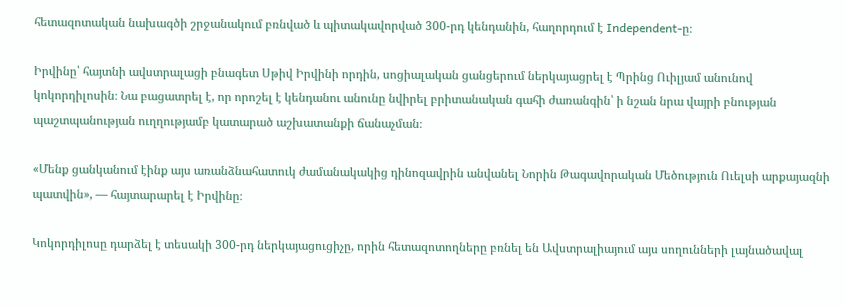հետազոտական նախագծի շրջանակում բռնված և պիտակավորված 300-րդ կենդանին, հաղորդում է Independent-ը։

Իրվինը՝ հայտնի ավստրալացի բնագետ Սթիվ Իրվինի որդին, սոցիալական ցանցերում ներկայացրել է Պրինց Ուիլյամ անունով կոկորդիլոսին։ Նա բացատրել է, որ որոշել է կենդանու անունը նվիրել բրիտանական գահի ժառանգին՝ ի նշան նրա վայրի բնության պաշտպանության ուղղությամբ կատարած աշխատանքի ճանաչման։

«Մենք ցանկանում էինք այս առանձնահատուկ ժամանակակից դինոզավրին անվանել Նորին Թագավորական Մեծություն Ուելսի արքայազնի պատվին», — հայտարարել է Իրվինը։

Կոկորդիլոսը դարձել է տեսակի 300-րդ ներկայացուցիչը, որին հետազոտողները բռնել են Ավստրալիայում այս սողունների լայնածավալ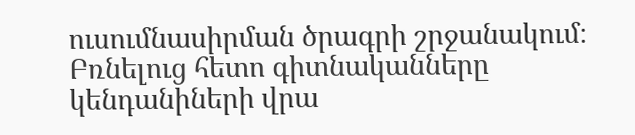ուսումնասիրման ծրագրի շրջանակում։ Բռնելուց հետո գիտնականները կենդանիների վրա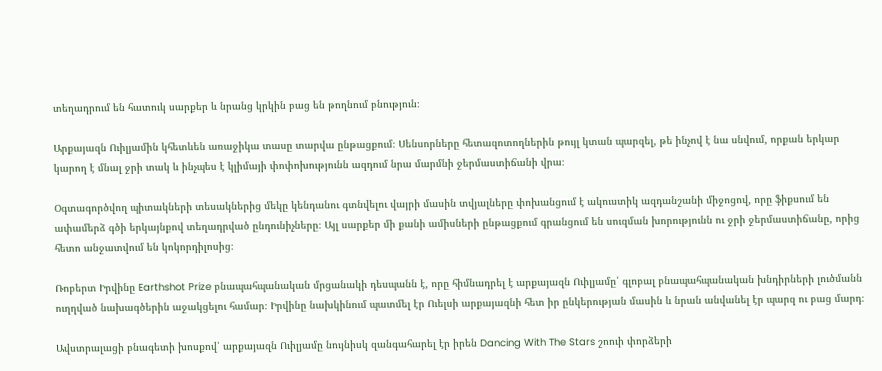տեղադրում են հատուկ սարքեր և նրանց կրկին բաց են թողնում բնություն։

Արքայազն Ուիլյամին կհետևեն առաջիկա տասը տարվա ընթացքում։ Սենսորները հետազոտողներին թույլ կտան պարզել, թե ինչով է նա սնվում, որքան երկար կարող է մնալ ջրի տակ և ինչպես է կլիմայի փոփոխությունն ազդում նրա մարմնի ջերմաստիճանի վրա։

Օգտագործվող պիտակների տեսակներից մեկը կենդանու գտնվելու վայրի մասին տվյալները փոխանցում է ակուստիկ ազդանշանի միջոցով, որը ֆիքսում են ափամերձ գծի երկայնքով տեղադրված ընդունիչները։ Այլ սարքեր մի քանի ամիսների ընթացքում գրանցում են սուզման խորությունն ու ջրի ջերմաստիճանը, որից հետո անջատվում են կոկորդիլոսից։

Ռոբերտ Իրվինը Earthshot Prize բնապահպանական մրցանակի դեսպանն է, որը հիմնադրել է արքայազն Ուիլյամը՝ գլոբալ բնապահպանական խնդիրների լուծմանն ուղղված նախագծերին աջակցելու համար։ Իրվինը նախկինում պատմել էր Ուելսի արքայազնի հետ իր ընկերության մասին և նրան անվանել էր պարզ ու բաց մարդ։

Ավստրալացի բնագետի խոսքով՝ արքայազն Ուիլյամը նույնիսկ զանգահարել էր իրեն Dancing With The Stars շոուի փորձերի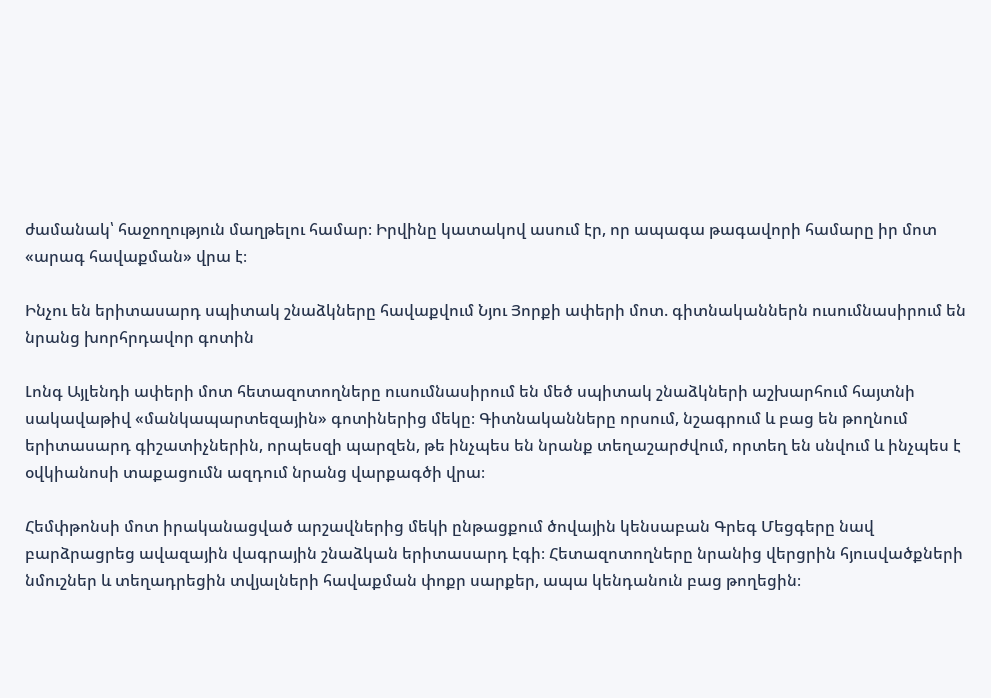ժամանակ՝ հաջողություն մաղթելու համար։ Իրվինը կատակով ասում էր, որ ապագա թագավորի համարը իր մոտ «արագ հավաքման» վրա է։

Ինչու են երիտասարդ սպիտակ շնաձկները հավաքվում Նյու Յորքի ափերի մոտ. գիտնականներն ուսումնասիրում են նրանց խորհրդավոր գոտին

Լոնգ Այլենդի ափերի մոտ հետազոտողները ուսումնասիրում են մեծ սպիտակ շնաձկների աշխարհում հայտնի սակավաթիվ «մանկապարտեզային» գոտիներից մեկը։ Գիտնականները որսում, նշագրում և բաց են թողնում երիտասարդ գիշատիչներին, որպեսզի պարզեն, թե ինչպես են նրանք տեղաշարժվում, որտեղ են սնվում և ինչպես է օվկիանոսի տաքացումն ազդում նրանց վարքագծի վրա։

Հեմփթոնսի մոտ իրականացված արշավներից մեկի ընթացքում ծովային կենսաբան Գրեգ Մեցգերը նավ բարձրացրեց ավազային վագրային շնաձկան երիտասարդ էգի։ Հետազոտողները նրանից վերցրին հյուսվածքների նմուշներ և տեղադրեցին տվյալների հավաքման փոքր սարքեր, ապա կենդանուն բաց թողեցին։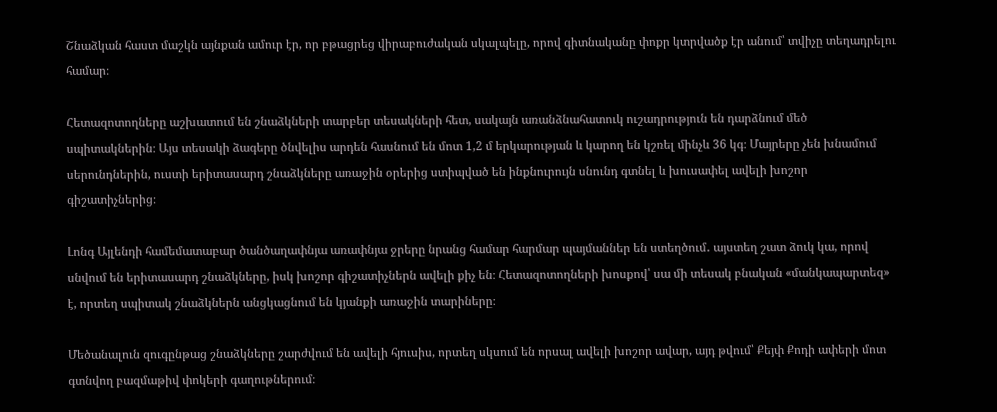Շնաձկան հաստ մաշկն այնքան ամուր էր, որ բթացրեց վիրաբուժական սկալպելը, որով գիտնականը փոքր կտրվածք էր անում՝ տվիչը տեղադրելու համար։

Հետազոտողները աշխատում են շնաձկների տարբեր տեսակների հետ, սակայն առանձնահատուկ ուշադրություն են դարձնում մեծ սպիտակներին։ Այս տեսակի ձագերը ծնվելիս արդեն հասնում են մոտ 1,2 մ երկարության և կարող են կշռել մինչև 36 կգ։ Մայրերը չեն խնամում սերունդներին, ուստի երիտասարդ շնաձկները առաջին օրերից ստիպված են ինքնուրույն սնունդ գտնել և խուսափել ավելի խոշոր գիշատիչներից։

Լոնգ Այլենդի համեմատաբար ծանծաղափնյա առափնյա ջրերը նրանց համար հարմար պայմաններ են ստեղծում․ այստեղ շատ ձուկ կա, որով սնվում են երիտասարդ շնաձկները, իսկ խոշոր գիշատիչներն ավելի քիչ են։ Հետազոտողների խոսքով՝ սա մի տեսակ բնական «մանկապարտեզ» է, որտեղ սպիտակ շնաձկներն անցկացնում են կյանքի առաջին տարիները։

Մեծանալուն զուգընթաց շնաձկները շարժվում են ավելի հյուսիս, որտեղ սկսում են որսալ ավելի խոշոր ավար, այդ թվում՝ Քեյփ Քոդի ափերի մոտ գտնվող բազմաթիվ փոկերի գաղութներում։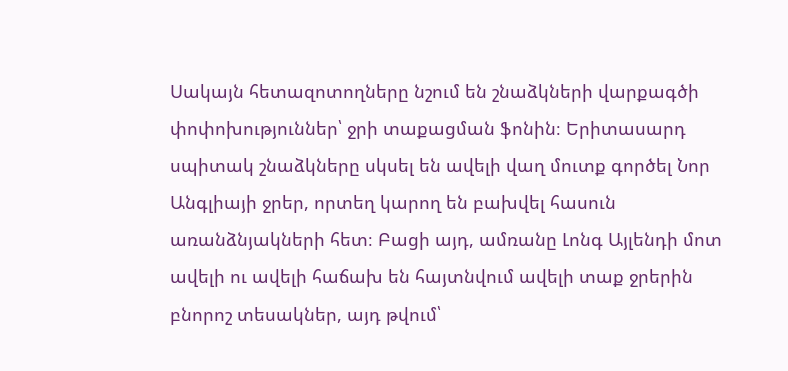Սակայն հետազոտողները նշում են շնաձկների վարքագծի փոփոխություններ՝ ջրի տաքացման ֆոնին։ Երիտասարդ սպիտակ շնաձկները սկսել են ավելի վաղ մուտք գործել Նոր Անգլիայի ջրեր, որտեղ կարող են բախվել հասուն առանձնյակների հետ։ Բացի այդ, ամռանը Լոնգ Այլենդի մոտ ավելի ու ավելի հաճախ են հայտնվում ավելի տաք ջրերին բնորոշ տեսակներ, այդ թվում՝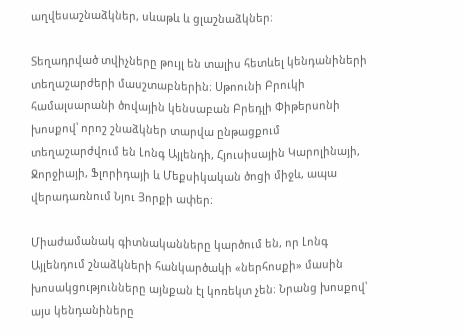աղվեսաշնաձկներ, սևաթև և ցլաշնաձկներ։

Տեղադրված տվիչները թույլ են տալիս հետևել կենդանիների տեղաշարժերի մասշտաբներին։ Սթոունի Բրուկի համալսարանի ծովային կենսաբան Բրեդլի Փիթերսոնի խոսքով՝ որոշ շնաձկներ տարվա ընթացքում տեղաշարժվում են Լոնգ Այլենդի, Հյուսիսային Կարոլինայի, Ջորջիայի, Ֆլորիդայի և Մեքսիկական ծոցի միջև, ապա վերադառնում Նյու Յորքի ափեր։

Միաժամանակ գիտնականները կարծում են, որ Լոնգ Այլենդում շնաձկների հանկարծակի «ներհոսքի» մասին խոսակցությունները այնքան էլ կոռեկտ չեն։ Նրանց խոսքով՝ այս կենդանիները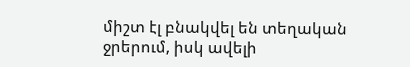միշտ էլ բնակվել են տեղական ջրերում, իսկ ավելի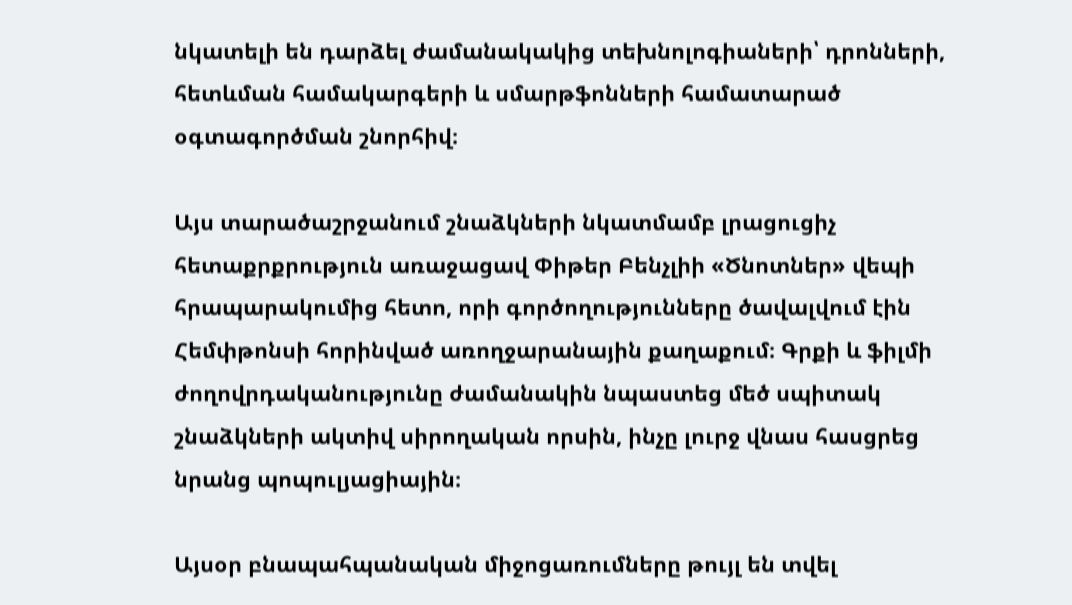նկատելի են դարձել ժամանակակից տեխնոլոգիաների՝ դրոնների, հետևման համակարգերի և սմարթֆոնների համատարած օգտագործման շնորհիվ։

Այս տարածաշրջանում շնաձկների նկատմամբ լրացուցիչ հետաքրքրություն առաջացավ Փիթեր Բենչլիի «Ծնոտներ» վեպի հրապարակումից հետո, որի գործողությունները ծավալվում էին Հեմփթոնսի հորինված առողջարանային քաղաքում։ Գրքի և ֆիլմի ժողովրդականությունը ժամանակին նպաստեց մեծ սպիտակ շնաձկների ակտիվ սիրողական որսին, ինչը լուրջ վնաս հասցրեց նրանց պոպուլյացիային։

Այսօր բնապահպանական միջոցառումները թույլ են տվել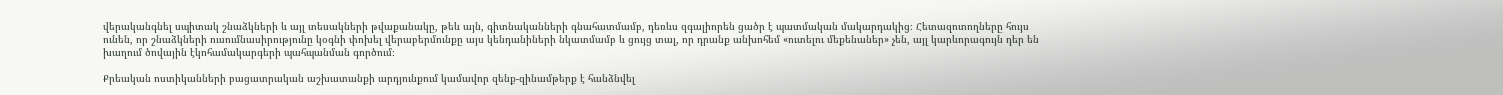վերականգնել սպիտակ շնաձկների և այլ տեսակների թվաքանակը, թեև այն, գիտնականների գնահատմամբ, դեռևս զգալիորեն ցածր է պատմական մակարդակից։ Հետազոտողները հույս ունեն, որ շնաձկների ուսումնասիրությունը կօգնի փոխել վերաբերմունքը այս կենդանիների նկատմամբ և ցույց տալ, որ դրանք անխոհեմ «ուտելու մեքենաներ» չեն, այլ կարևորագույն դեր են խաղում ծովային էկոհամակարգերի պահպանման գործում։

Քրեական ոստիկանների բացատրական աշխատանքի արդյունքում կամավոր զենք-զինամթերք է հանձնվել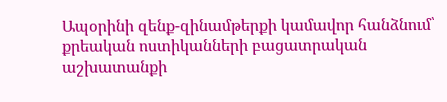Ապօրինի զենք-զինամթերքի կամավոր հանձնում՝ քրեական ոստիկանների բացատրական աշխատանքի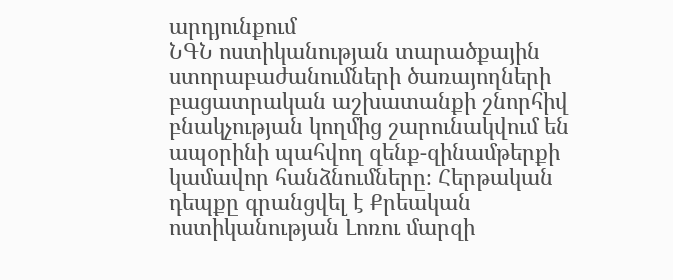արդյունքում
ՆԳՆ ոստիկանության տարածքային ստորաբաժանումների ծառայողների բացատրական աշխատանքի շնորհիվ բնակչության կողմից շարունակվում են ապօրինի պահվող զենք-զինամթերքի կամավոր հանձնումները։ Հերթական դեպքը գրանցվել է Քրեական ոստիկանության Լոռու մարզի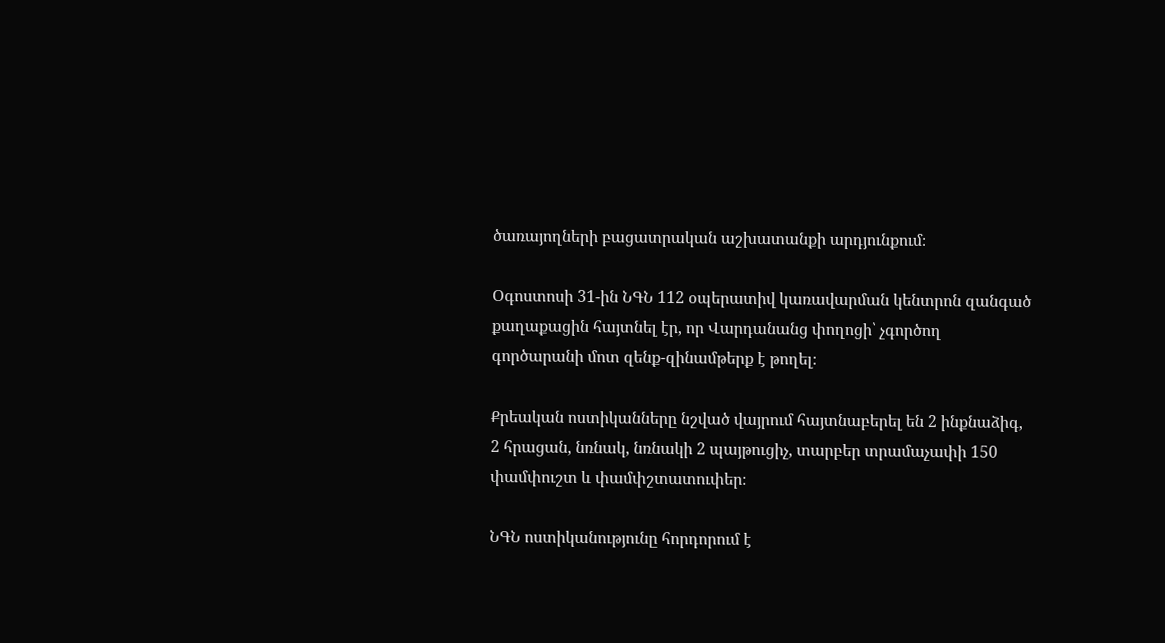ծառայողների բացատրական աշխատանքի արդյունքում։

Օգոստոսի 31-ին ՆԳՆ 112 օպերատիվ կառավարման կենտրոն զանգած քաղաքացին հայտնել էր, որ Վարդանանց փողոցի՝ չգործող գործարանի մոտ զենք-զինամթերք է թողել։

Քրեական ոստիկանները նշված վայրում հայտնաբերել են 2 ինքնաձիգ, 2 հրացան, նռնակ, նռնակի 2 պայթուցիչ, տարբեր տրամաչափի 150 փամփուշտ և փամփշտատուփեր։

ՆԳՆ ոստիկանությունը հորդորում է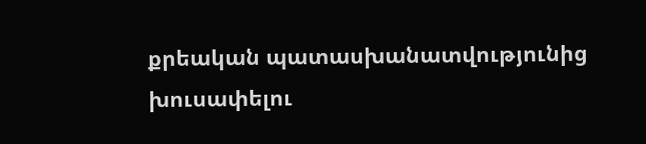քրեական պատասխանատվությունից խուսափելու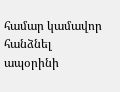համար կամավոր հանձնել ապօրինի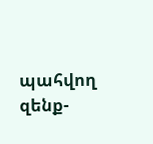պահվող զենք-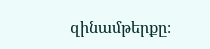զինամթերքը։